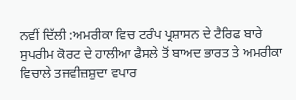ਨਵੀਂ ਦਿੱਲੀ :ਅਮਰੀਕਾ ਵਿਚ ਟਰੰਪ ਪ੍ਰਸ਼ਾਸਨ ਦੇ ਟੈਰਿਫ ਬਾਰੇ ਸੁਪਰੀਮ ਕੋਰਟ ਦੇ ਹਾਲੀਆ ਫੈਸਲੇ ਤੋਂ ਬਾਅਦ ਭਾਰਤ ਤੇ ਅਮਰੀਕਾ ਵਿਚਾਲੇ ਤਜਵੀਜ਼ਸ਼ੁਦਾ ਵਪਾਰ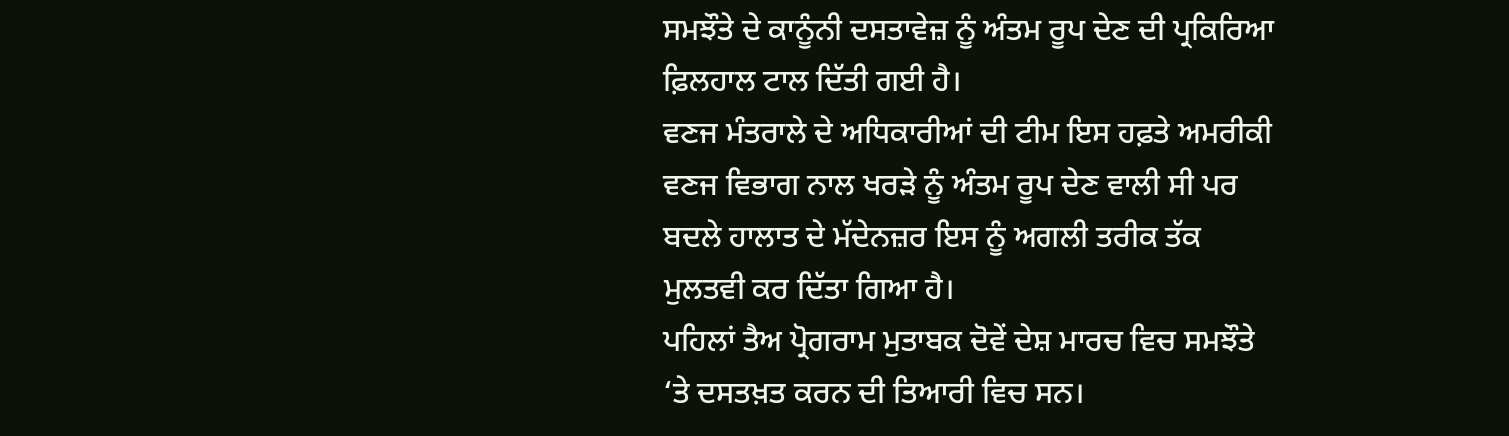ਸਮਝੌਤੇ ਦੇ ਕਾਨੂੰਨੀ ਦਸਤਾਵੇਜ਼ ਨੂੰ ਅੰਤਮ ਰੂਪ ਦੇਣ ਦੀ ਪ੍ਰਕਿਰਿਆ ਫ਼ਿਲਹਾਲ ਟਾਲ ਦਿੱਤੀ ਗਈ ਹੈ।
ਵਣਜ ਮੰਤਰਾਲੇ ਦੇ ਅਧਿਕਾਰੀਆਂ ਦੀ ਟੀਮ ਇਸ ਹਫ਼ਤੇ ਅਮਰੀਕੀ ਵਣਜ ਵਿਭਾਗ ਨਾਲ ਖਰੜੇ ਨੂੰ ਅੰਤਮ ਰੂਪ ਦੇਣ ਵਾਲੀ ਸੀ ਪਰ ਬਦਲੇ ਹਾਲਾਤ ਦੇ ਮੱਦੇਨਜ਼ਰ ਇਸ ਨੂੰ ਅਗਲੀ ਤਰੀਕ ਤੱਕ ਮੁਲਤਵੀ ਕਰ ਦਿੱਤਾ ਗਿਆ ਹੈ।
ਪਹਿਲਾਂ ਤੈਅ ਪ੍ਰੋਗਰਾਮ ਮੁਤਾਬਕ ਦੋਵੇਂ ਦੇਸ਼ ਮਾਰਚ ਵਿਚ ਸਮਝੌਤੇ ‘ਤੇ ਦਸਤਖ਼ਤ ਕਰਨ ਦੀ ਤਿਆਰੀ ਵਿਚ ਸਨ।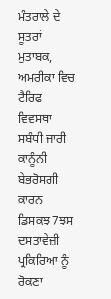ਮੰਤਰਾਲੇ ਦੇ ਸੂਤਰਾਂ ਮੁਤਾਬਕ, ਅਮਰੀਕਾ ਵਿਚ ਟੈਰਿਫ ਵਿਵਸਥਾ ਸਬੰਧੀ ਜਾਰੀ ਕਾਨੂੰਨੀ ਬੇਭਰੋਸਗੀ ਕਾਰਨ ਡਿਸਕਝ7ਝਸ ਦਸਤਾਵੇਜ਼ੀ ਪ੍ਰਕਿਰਿਆ ਨੂੰ ਰੋਕਣਾ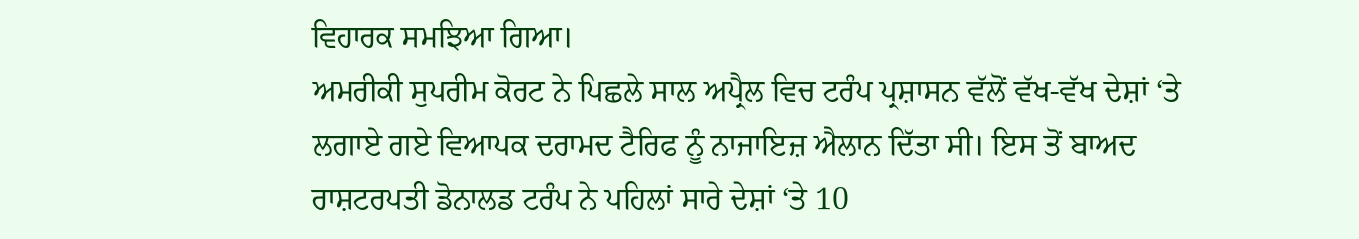ਵਿਹਾਰਕ ਸਮਝਿਆ ਗਿਆ।
ਅਮਰੀਕੀ ਸੁਪਰੀਮ ਕੋਰਟ ਨੇ ਪਿਛਲੇ ਸਾਲ ਅਪ੍ਰੈਲ ਵਿਚ ਟਰੰਪ ਪ੍ਰਸ਼ਾਸਨ ਵੱਲੋਂ ਵੱਖ-ਵੱਖ ਦੇਸ਼ਾਂ ‘ਤੇ ਲਗਾਏ ਗਏ ਵਿਆਪਕ ਦਰਾਮਦ ਟੈਰਿਫ ਨੂੰ ਨਾਜਾਇਜ਼ ਐਲਾਨ ਦਿੱਤਾ ਸੀ। ਇਸ ਤੋਂ ਬਾਅਦ ਰਾਸ਼ਟਰਪਤੀ ਡੋਨਾਲਡ ਟਰੰਪ ਨੇ ਪਹਿਲਾਂ ਸਾਰੇ ਦੇਸ਼ਾਂ ‘ਤੇ 10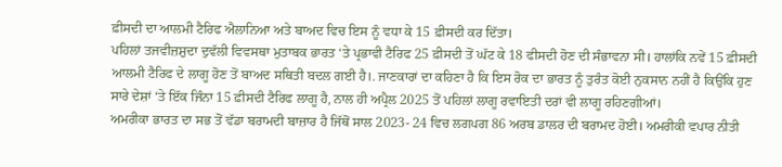ਫ਼ੀਸਦੀ ਦਾ ਆਲਮੀ ਟੈਰਿਫ ਐਲਾਨਿਆ ਅਤੇ ਬਾਅਦ ਵਿਚ ਇਸ ਨੂੰ ਵਧਾ ਕੇ 15 ਫ਼ੀਸਦੀ ਕਰ ਦਿੱਤਾ।
ਪਹਿਲਾਂ ਤਜਵੀਜ਼ਸ਼ੁਦਾ ਦੁਵੱਲੀ ਵਿਵਸਥਾ ਮੁਤਾਬਕ ਭਾਰਤ ‘ਤੇ ਪ੍ਰਭਾਵੀ ਟੈਰਿਫ 25 ਫ਼ੀਸਦੀ ਤੋਂ ਘੱਟ ਕੇ 18 ਫੀਸਦੀ ਹੋਣ ਦੀ ਸੰਭਾਵਨਾ ਸੀ। ਹਾਲਾਂਕਿ ਨਵੇਂ 15 ਫ਼ੀਸਦੀ ਆਲਮੀ ਟੈਰਿਫ ਦੇ ਲਾਗੂ ਹੋਣ ਤੋਂ ਬਾਅਦ ਸਥਿਤੀ ਬਦਲ ਗਈ ਹੈ।. ਜਾਣਕਾਰਾਂ ਦਾ ਕਹਿਣਾ ਹੈ ਕਿ ਇਸ ਰੋਕ ਦਾ ਭਾਰਤ ਨੂੰ ਤੁਰੰਤ ਕੋਈ ਨੁਕਸਾਨ ਨਹੀਂ ਹੈ ਕਿਉਂਕਿ ਹੁਣ ਸਾਰੇ ਦੇਸ਼ਾਂ ‘ਤੇ ਇੱਕ ਜਿੰਨਾ 15 ਫ਼ੀਸਦੀ ਟੈਰਿਫ ਲਾਗੂ ਹੈ, ਨਾਲ ਹੀ ਅਪ੍ਰੈਲ 2025 ਤੋਂ ਪਹਿਲਾਂ ਲਾਗੂ ਰਵਾਇਤੀ ਦਰਾਂ ਵੀ ਲਾਗੂ ਰਹਿਣਗੀਆਂ।
ਅਮਰੀਕਾ ਭਾਰਤ ਦਾ ਸਭ ਤੋਂ ਵੱਡਾ ਬਰਾਮਦੀ ਬਾਜ਼ਾਰ ਹੈ ਜਿੱਥੋਂ ਸਾਲ 2023- 24 ਵਿਚ ਲਗਪਗ 86 ਅਰਬ ਡਾਲਰ ਦੀ ਬਰਾਮਦ ਹੋਈ। ਅਮਰੀਕੀ ਵਪਾਰ ਨੀਤੀ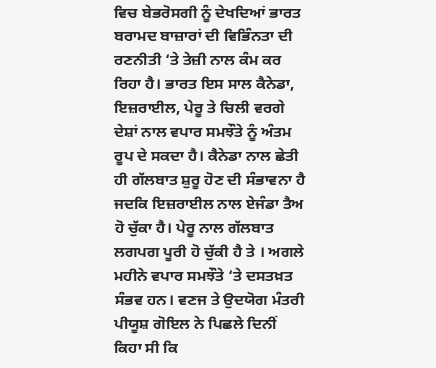ਵਿਚ ਬੇਭਰੋਸਗੀ ਨੂੰ ਦੇਖਦਿਆਂ ਭਾਰਤ ਬਰਾਮਦ ਬਾਜ਼ਾਰਾਂ ਦੀ ਵਿਭਿੰਨਤਾ ਦੀ ਰਣਨੀਤੀ ‘ਤੇ ਤੇਜ਼ੀ ਨਾਲ ਕੰਮ ਕਰ ਰਿਹਾ ਹੈ। ਭਾਰਤ ਇਸ ਸਾਲ ਕੈਨੇਡਾ, ਇਜ਼ਰਾਈਲ, ਪੇਰੂ ਤੇ ਚਿਲੀ ਵਰਗੇ ਦੇਸ਼ਾਂ ਨਾਲ ਵਪਾਰ ਸਮਝੌਤੇ ਨੂੰ ਅੰਤਮ ਰੂਪ ਦੇ ਸਕਦਾ ਹੈ। ਕੈਨੇਡਾ ਨਾਲ ਛੇਤੀ ਹੀ ਗੱਲਬਾਤ ਸ਼ੁਰੂ ਹੋਣ ਦੀ ਸੰਭਾਵਨਾ ਹੈ ਜਦਕਿ ਇਜ਼ਰਾਈਲ ਨਾਲ ਏਜੰਡਾ ਤੈਅ ਹੋ ਚੁੱਕਾ ਹੈ। ਪੇਰੂ ਨਾਲ ਗੱਲਬਾਤ ਲਗਪਗ ਪੂਰੀ ਹੋ ਚੁੱਕੀ ਹੈ ਤੇ । ਅਗਲੇ ਮਹੀਨੇ ਵਪਾਰ ਸਮਝੌਤੇ ‘ਤੇ ਦਸਤਖ਼ਤ ਸੰਭਵ ਹਨ। ਵਣਜ ਤੇ ਉਦਯੋਗ ਮੰਤਰੀ ਪੀਯੂਸ਼ ਗੋਇਲ ਨੇ ਪਿਛਲੇ ਦਿਨੀਂ ਕਿਹਾ ਸੀ ਕਿ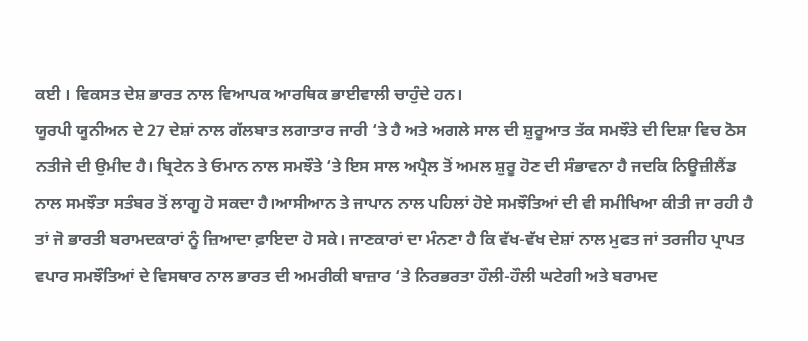ਕਈ । ਵਿਕਸਤ ਦੇਸ਼ ਭਾਰਤ ਨਾਲ ਵਿਆਪਕ ਆਰਥਿਕ ਭਾਈਵਾਲੀ ਚਾਹੁੰਦੇ ਹਨ।
ਯੂਰਪੀ ਯੂਨੀਅਨ ਦੇ 27 ਦੇਸ਼ਾਂ ਨਾਲ ਗੱਲਬਾਤ ਲਗਾਤਾਰ ਜਾਰੀ ‘ਤੇ ਹੈ ਅਤੇ ਅਗਲੇ ਸਾਲ ਦੀ ਸ਼ੁਰੂਆਤ ਤੱਕ ਸਮਝੌਤੇ ਦੀ ਦਿਸ਼ਾ ਵਿਚ ਠੋਸ ਨਤੀਜੇ ਦੀ ਉਮੀਦ ਹੈ। ਬ੍ਰਿਟੇਨ ਤੇ ਓਮਾਨ ਨਾਲ ਸਮਝੌਤੇ ‘ਤੇ ਇਸ ਸਾਲ ਅਪ੍ਰੈਲ ਤੋਂ ਅਮਲ ਸ਼ੁਰੂ ਹੋਣ ਦੀ ਸੰਭਾਵਨਾ ਹੈ ਜਦਕਿ ਨਿਊਜ਼ੀਲੈਂਡ ਨਾਲ ਸਮਝੌਤਾ ਸਤੰਬਰ ਤੋਂ ਲਾਗੂ ਹੋ ਸਕਦਾ ਹੈ।ਆਸੀਆਨ ਤੇ ਜਾਪਾਨ ਨਾਲ ਪਹਿਲਾਂ ਹੋਏ ਸਮਝੌਤਿਆਂ ਦੀ ਵੀ ਸਮੀਖਿਆ ਕੀਤੀ ਜਾ ਰਹੀ ਹੈ ਤਾਂ ਜੋ ਭਾਰਤੀ ਬਰਾਮਦਕਾਰਾਂ ਨੂੰ ਜ਼ਿਆਦਾ ਫ਼ਾਇਦਾ ਹੋ ਸਕੇ। ਜਾਣਕਾਰਾਂ ਦਾ ਮੰਨਣਾ ਹੈ ਕਿ ਵੱਖ-ਵੱਖ ਦੇਸ਼ਾਂ ਨਾਲ ਮੁਫਤ ਜਾਂ ਤਰਜੀਹ ਪ੍ਰਾਪਤ ਵਪਾਰ ਸਮਝੌਤਿਆਂ ਦੇ ਵਿਸਥਾਰ ਨਾਲ ਭਾਰਤ ਦੀ ਅਮਰੀਕੀ ਬਾਜ਼ਾਰ ‘ਤੇ ਨਿਰਭਰਤਾ ਹੌਲੀ-ਹੌਲੀ ਘਟੇਗੀ ਅਤੇ ਬਰਾਮਦ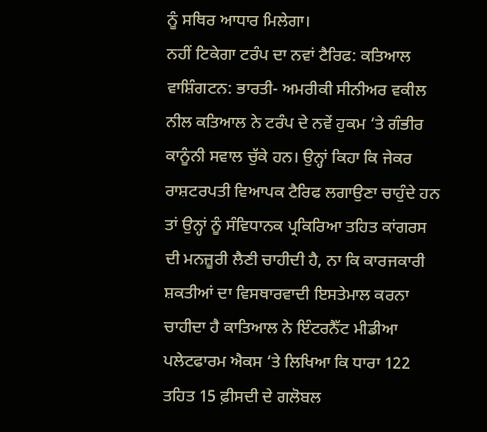ਨੂੰ ਸਥਿਰ ਆਧਾਰ ਮਿਲੇਗਾ।
ਨਹੀਂ ਟਿਕੇਗਾ ਟਰੰਪ ਦਾ ਨਵਾਂ ਟੈਰਿਫ: ਕਤਿਆਲ
ਵਾਸ਼ਿੰਗਟਨ: ਭਾਰਤੀ- ਅਮਰੀਕੀ ਸੀਨੀਅਰ ਵਕੀਲ ਨੀਲ ਕਤਿਆਲ ਨੇ ਟਰੰਪ ਦੇ ਨਵੇਂ ਹੁਕਮ ‘ਤੇ ਗੰਭੀਰ ਕਾਨੂੰਨੀ ਸਵਾਲ ਚੁੱਕੇ ਹਨ। ਉਨ੍ਹਾਂ ਕਿਹਾ ਕਿ ਜੇਕਰ ਰਾਸ਼ਟਰਪਤੀ ਵਿਆਪਕ ਟੈਰਿਫ ਲਗਾਉਣਾ ਚਾਹੁੰਦੇ ਹਨ ਤਾਂ ਉਨ੍ਹਾਂ ਨੂੰ ਸੰਵਿਧਾਨਕ ਪ੍ਰਕਿਰਿਆ ਤਹਿਤ ਕਾਂਗਰਸ ਦੀ ਮਨਜ਼ੂਰੀ ਲੈਣੀ ਚਾਹੀਦੀ ਹੈ, ਨਾ ਕਿ ਕਾਰਜਕਾਰੀ ਸ਼ਕਤੀਆਂ ਦਾ ਵਿਸਥਾਰਵਾਦੀ ਇਸਤੇਮਾਲ ਕਰਨਾ ਚਾਹੀਦਾ ਹੈ ਕਾਤਿਆਲ ਨੇ ਇੰਟਰਨੈੱਟ ਮੀਡੀਆ ਪਲੇਟਫਾਰਮ ਐਕਸ ‘ਤੇ ਲਿਖਿਆ ਕਿ ਧਾਰਾ 122 ਤਹਿਤ 15 ਫ਼ੀਸਦੀ ਦੇ ਗਲੋਬਲ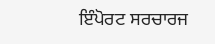ਇੰਪੋਰਟ ਸਰਚਾਰਜ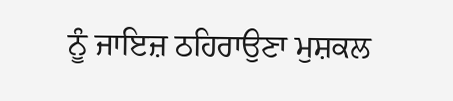ਨੂੰ ਜਾਇਜ਼ ਠਹਿਰਾਉਣਾ ਮੁਸ਼ਕਲ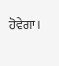ਹੋਵੇਗਾ।